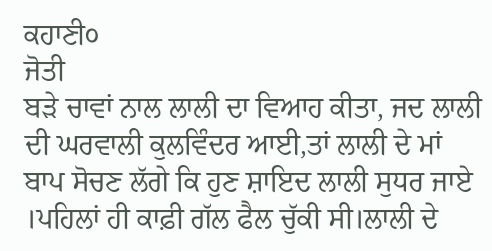ਕਹਾਣੀ੦
ਜੋਤੀ
ਬੜੇ ਚਾਵਾਂ ਨਾਲ ਲਾਲੀ ਦਾ ਵਿਆਹ ਕੀਤਾ, ਜਦ ਲਾਲੀ ਦੀ ਘਰਵਾਲੀ ਕੁਲਵਿੰਦਰ ਆਈ,ਤਾਂ ਲਾਲੀ ਦੇ ਮਾਂ ਬਾਪ ਸੋਚਣ ਲੱਗੇ ਕਿ ਹੁਣ ਸ਼ਾਇਦ ਲਾਲੀ ਸੁਧਰ ਜਾਏ ।ਪਹਿਲਾਂ ਹੀ ਕਾਫ਼ੀ ਗੱਲ ਫੈਲ ਚੁੱਕੀ ਸੀ।ਲਾਲੀ ਦੇ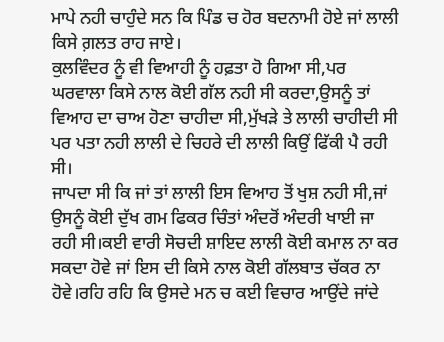ਮਾਪੇ ਨਹੀ ਚਾਹੁੰਦੇ ਸਨ ਕਿ ਪਿੰਡ ਚ ਹੋਰ ਬਦਨਾਮੀ ਹੋਏ ਜਾਂ ਲਾਲੀ ਕਿਸੇ ਗ਼ਲਤ ਰਾਹ ਜਾਏ।
ਕੁਲਵਿੰਦਰ ਨੂੰ ਵੀ ਵਿਆਹੀ ਨੂੰ ਹਫ਼ਤਾ ਹੋ ਗਿਆ ਸੀ,ਪਰ ਘਰਵਾਲਾ ਕਿਸੇ ਨਾਲ ਕੋਈ ਗੱਲ ਨਹੀ ਸੀ ਕਰਦਾ,ਉਸਨੂੰ ਤਾਂ ਵਿਆਹ ਦਾ ਚਾਅ ਹੋਣਾ ਚਾਹੀਦਾ ਸੀ,ਮੁੱਖੜੇ ਤੇ ਲਾਲੀ ਚਾਹੀਦੀ ਸੀ ਪਰ ਪਤਾ ਨਹੀ ਲਾਲੀ ਦੇ ਚਿਹਰੇ ਦੀ ਲਾਲੀ ਕਿਉਂ ਫਿੱਕੀ ਪੈ ਰਹੀ ਸੀ।
ਜਾਪਦਾ ਸੀ ਕਿ ਜਾਂ ਤਾਂ ਲਾਲੀ ਇਸ ਵਿਆਹ ਤੋਂ ਖੁਸ਼ ਨਹੀ ਸੀ,ਜਾਂ ਉਸਨੂੰ ਕੋਈ ਦੁੱਖ ਗਮ ਫਿਕਰ ਚਿੰਤਾਂ ਅੰਦਰੋਂ ਅੰਦਰੀ ਖਾਈ ਜਾ ਰਹੀ ਸੀ।ਕਈ ਵਾਰੀ ਸੋਚਦੀ ਸ਼ਾਇਦ ਲਾਲੀ ਕੋਈ ਕਮਾਲ ਨਾ ਕਰ ਸਕਦਾ ਹੋਵੇ ਜਾਂ ਇਸ ਦੀ ਕਿਸੇ ਨਾਲ ਕੋਈ ਗੱਲਬਾਤ ਚੱਕਰ ਨਾ ਹੋਵੇ।ਰਹਿ ਰਹਿ ਕਿ ਉਸਦੇ ਮਨ ਚ ਕਈ ਵਿਚਾਰ ਆਉਂਦੇ ਜਾਂਦੇ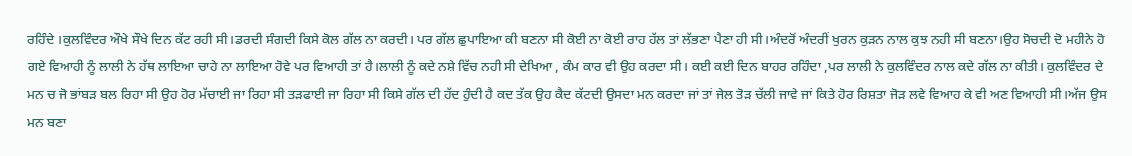ਰਹਿੰਦੇ ।ਕੁਲਵਿੰਦਰ ਔਖੇ ਸੌਖੇ ਦਿਨ ਕੱਟ ਰਹੀ ਸੀ।ਡਰਦੀ ਸੰਗਦੀ ਕਿਸੇ ਕੋਲ ਗੱਲ ਨਾ ਕਰਦੀ। ਪਰ ਗੱਲ ਛੁਪਾਇਆ ਕੀ ਬਣਨਾ ਸੀ ਕੋਈ ਨਾ ਕੋਈ ਰਾਹ ਹੱਲ ਤਾਂ ਲੱਭਣਾ ਪੈਣਾ ਹੀ ਸੀ।ਅੰਦਰੋਂ ਅੰਦਰੀਂ ਖੁਰਨ ਕੁੜਨ ਨਾਲ ਕੁਝ ਨਹੀ ਸੀ ਬਣਨਾ।ਉਹ ਸੋਚਦੀ ਦੋ ਮਹੀਨੇ ਹੋ ਗਏ ਵਿਆਹੀ ਨੂੰ ਲਾਲੀ ਨੇ ਹੱਥ ਲਾਇਆ ਚਾਹੇ ਨਾ ਲਾਇਆ ਹੋਵੇ ਪਰ ਵਿਆਹੀ ਤਾਂ ਹੈ।ਲਾਲੀ ਨੂੰ ਕਦੇ ਨਸ਼ੇ ਵਿੱਚ ਨਹੀ ਸੀ ਦੇਖਿਆ , ਕੰਮ ਕਾਰ ਵੀ ਉਹ ਕਰਦਾ ਸੀ। ਕਈ ਕਈ ਦਿਨ ਬਾਹਰ ਰਹਿੰਦਾ ,ਪਰ ਲਾਲੀ ਨੇ ਕੁਲਵਿੰਦਰ ਨਾਲ ਕਦੇ ਗੱਲ ਨਾ ਕੀਤੀ। ਕੁਲਵਿੰਦਰ ਦੇ ਮਨ ਚ ਜੋ ਭਾਂਬੜ ਬਲ ਰਿਹਾ ਸੀ ਉਹ ਹੋਰ ਮੱਚਾਈ ਜਾ ਰਿਹਾ ਸੀ ਤੜਫਾਈ ਜਾ ਰਿਹਾ ਸੀ ਕਿਸੇ ਗੱਲ ਦੀ ਹੱਦ ਹੁੰਦੀ ਹੈ ਕਦ ਤੱਕ ਉਹ ਕੈਦ ਕੱਟਦੀ ਉਸਦਾ ਮਨ ਕਰਦਾ ਜਾਂ ਤਾਂ ਜੇਲ ਤੋੜ ਚੱਲੀ ਜਾਵੇ ਜਾਂ ਕਿਤੇ ਹੋਰ ਰਿਸ਼ਤਾ ਜੋੜ ਲਵੇ ਵਿਆਹ ਕੇ ਵੀ ਅਣ ਵਿਆਹੀ ਸੀ।ਅੱਜ ਉਸ ਮਨ ਬਣਾ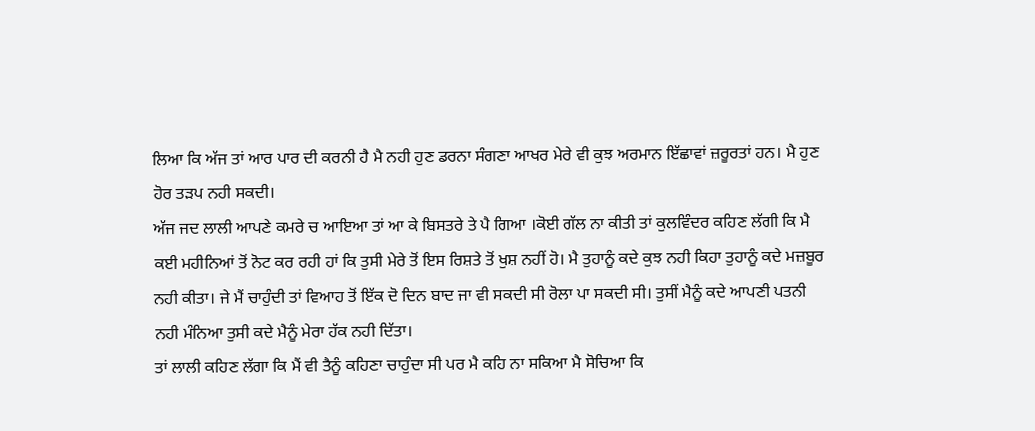ਲਿਆ ਕਿ ਅੱਜ ਤਾਂ ਆਰ ਪਾਰ ਦੀ ਕਰਨੀ ਹੈ ਮੈ ਨਹੀ ਹੁਣ ਡਰਨਾ ਸੰਗਣਾ ਆਖਰ ਮੇਰੇ ਵੀ ਕੁਝ ਅਰਮਾਨ ਇੱਛਾਵਾਂ ਜ਼ਰੂਰਤਾਂ ਹਨ। ਮੈ ਹੁਣ ਹੋਰ ਤੜਪ ਨਹੀ ਸਕਦੀ।
ਅੱਜ ਜਦ ਲਾਲੀ ਆਪਣੇ ਕਮਰੇ ਚ ਆਇਆ ਤਾਂ ਆ ਕੇ ਬਿਸਤਰੇ ਤੇ ਪੈ ਗਿਆ ।ਕੋਈ ਗੱਲ ਨਾ ਕੀਤੀ ਤਾਂ ਕੁਲਵਿੰਦਰ ਕਹਿਣ ਲੱਗੀ ਕਿ ਮੈ ਕਈ ਮਹੀਨਿਆਂ ਤੋਂ ਨੋਟ ਕਰ ਰਹੀ ਹਾਂ ਕਿ ਤੁਸੀ ਮੇਰੇ ਤੋਂ ਇਸ ਰਿਸ਼ਤੇ ਤੋਂ ਖੁਸ਼ ਨਹੀਂ ਹੋ। ਮੈ ਤੁਹਾਨੂੰ ਕਦੇ ਕੁਝ ਨਹੀ ਕਿਹਾ ਤੁਹਾਨੂੰ ਕਦੇ ਮਜ਼ਬੂਰ ਨਹੀ ਕੀਤਾ। ਜੇ ਮੈਂ ਚਾਹੁੰਦੀ ਤਾਂ ਵਿਆਹ ਤੋਂ ਇੱਕ ਦੋ ਦਿਨ ਬਾਦ ਜਾ ਵੀ ਸਕਦੀ ਸੀ ਰੋਲਾ ਪਾ ਸਕਦੀ ਸੀ। ਤੁਸੀਂ ਮੈਨੂੰ ਕਦੇ ਆਪਣੀ ਪਤਨੀ ਨਹੀ ਮੰਨਿਆ ਤੁਸੀ ਕਦੇ ਮੈਨੂੰ ਮੇਰਾ ਹੱਕ ਨਹੀ ਦਿੱਤਾ।
ਤਾਂ ਲਾਲੀ ਕਹਿਣ ਲੱਗਾ ਕਿ ਮੈਂ ਵੀ ਤੈਨੂੰ ਕਹਿਣਾ ਚਾਹੁੰਦਾ ਸੀ ਪਰ ਮੈ ਕਹਿ ਨਾ ਸਕਿਆ ਮੈ ਸੋਚਿਆ ਕਿ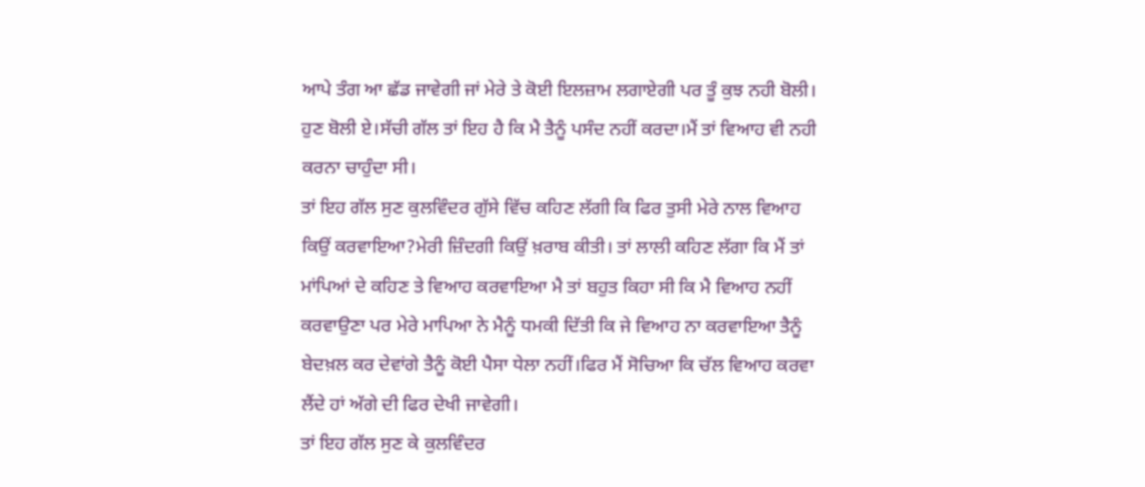ਆਪੇ ਤੰਗ ਆ ਛੱਡ ਜਾਵੇਗੀ ਜਾਂ ਮੇਰੇ ਤੇ ਕੋਈ ਇਲਜ਼ਾਮ ਲਗਾਏਗੀ ਪਰ ਤੂੰ ਕੁਝ ਨਹੀ ਬੋਲੀ। ਹੁਣ ਬੋਲੀ ਏ।ਸੱਚੀ ਗੱਲ ਤਾਂ ਇਹ ਹੈ ਕਿ ਮੈ ਤੈਨੂੰ ਪਸੰਦ ਨਹੀਂ ਕਰਦਾ।ਮੈਂ ਤਾਂ ਵਿਆਹ ਵੀ ਨਹੀ ਕਰਨਾ ਚਾਹੁੰਦਾ ਸੀ।
ਤਾਂ ਇਹ ਗੱਲ ਸੁਣ ਕੁਲਵਿੰਦਰ ਗੁੱਸੇ ਵਿੱਚ ਕਹਿਣ ਲੱਗੀ ਕਿ ਫਿਰ ਤੁਸੀ ਮੇਰੇ ਨਾਲ ਵਿਆਹ ਕਿਉਂ ਕਰਵਾਇਆ?ਮੇਰੀ ਜ਼ਿੰਦਗੀ ਕਿਉਂ ਖ਼ਰਾਬ ਕੀਤੀ। ਤਾਂ ਲਾਲੀ ਕਹਿਣ ਲੱਗਾ ਕਿ ਮੈਂ ਤਾਂ ਮਾਂਪਿਆਂ ਦੇ ਕਹਿਣ ਤੇ ਵਿਆਹ ਕਰਵਾਇਆ ਮੈ ਤਾਂ ਬਹੁਤ ਕਿਹਾ ਸੀ ਕਿ ਮੈ ਵਿਆਹ ਨਹੀਂ ਕਰਵਾਉਣਾ ਪਰ ਮੇਰੇ ਮਾਪਿਆ ਨੇ ਮੈਨੂੰ ਧਮਕੀ ਦਿੱਤੀ ਕਿ ਜੇ ਵਿਆਹ ਨਾ ਕਰਵਾਇਆ ਤੈਨੂੰ ਬੇਦਖ਼ਲ ਕਰ ਦੇਵਾਂਗੇ ਤੈਨੂੰ ਕੋਈ ਪੈਸਾ ਧੇਲਾ ਨਹੀਂ।ਫਿਰ ਮੈਂ ਸੋਚਿਆ ਕਿ ਚੱਲ ਵਿਆਹ ਕਰਵਾ ਲੈਂਦੇ ਹਾਂ ਅੱਗੇ ਦੀ ਫਿਰ ਦੇਖੀ ਜਾਵੇਗੀ।
ਤਾਂ ਇਹ ਗੱਲ ਸੁਣ ਕੇ ਕੁਲਵਿੰਦਰ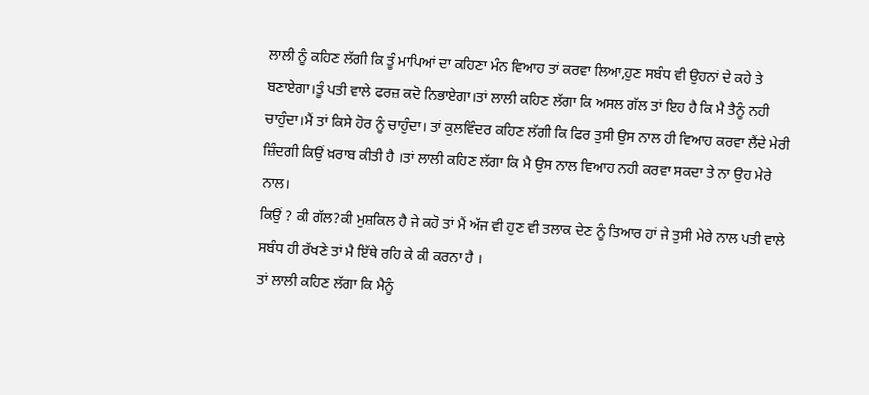ਲਾਲੀ ਨੂੰ ਕਹਿਣ ਲੱਗੀ ਕਿ ਤੂੰ ਮਾਪਿਆਂ ਦਾ ਕਹਿਣਾ ਮੰਨ ਵਿਆਹ ਤਾਂ ਕਰਵਾ ਲਿਆ,ਹੁਣ ਸਬੰਧ ਵੀ ਉਹਨਾਂ ਦੇ ਕਹੇ ਤੇ ਬਣਾਏਗਾ।ਤੂੰ ਪਤੀ ਵਾਲੇ ਫਰਜ਼ ਕਦੋ ਨਿਭਾਏਗਾ।ਤਾਂ ਲਾਲੀ ਕਹਿਣ ਲੱਗਾ ਕਿ ਅਸਲ ਗੱਲ ਤਾਂ ਇਹ ਹੈ ਕਿ ਮੈ ਤੈਨੂੰ ਨਹੀ ਚਾਹੁੰਦਾ।ਮੈਂ ਤਾਂ ਕਿਸੇ ਹੋਰ ਨੂੰ ਚਾਹੁੰਦਾ। ਤਾਂ ਕੁਲਵਿੰਦਰ ਕਹਿਣ ਲੱਗੀ ਕਿ ਫਿਰ ਤੁਸੀ ਉਸ ਨਾਲ ਹੀ ਵਿਆਹ ਕਰਵਾ ਲੈਂਦੇ ਮੇਰੀ ਜ਼ਿੰਦਗੀ ਕਿਉਂ ਖ਼ਰਾਬ ਕੀਤੀ ਹੈ ।ਤਾਂ ਲਾਲੀ ਕਹਿਣ ਲੱਗਾ ਕਿ ਮੈ ਉਸ ਨਾਲ ਵਿਆਹ ਨਹੀ ਕਰਵਾ ਸਕਦਾ ਤੇ ਨਾ ਉਹ ਮੇਰੇ ਨਾਲ।
ਕਿਉਂ ? ਕੀ ਗੱਲ?ਕੀ ਮੁਸ਼ਕਿਲ ਹੈ ਜੇ ਕਹੋ ਤਾਂ ਮੈਂ ਅੱਜ ਵੀ ਹੁਣ ਵੀ ਤਲਾਕ ਦੇਣ ਨੂੰ ਤਿਆਰ ਹਾਂ ਜੇ ਤੁਸੀ ਮੇਰੇ ਨਾਲ ਪਤੀ ਵਾਲੇ ਸਬੰਧ ਹੀ ਰੱਖਣੇ ਤਾਂ ਮੈ ਇੱਥੇ ਰਹਿ ਕੇ ਕੀ ਕਰਨਾ ਹੈ ।
ਤਾਂ ਲਾਲੀ ਕਹਿਣ ਲੱਗਾ ਕਿ ਮੈਨੂੰ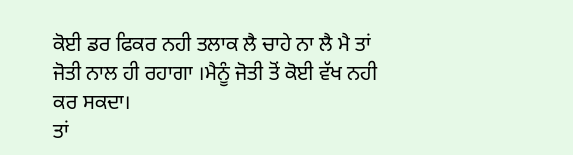ਕੋਈ ਡਰ ਫਿਕਰ ਨਹੀ ਤਲਾਕ ਲੈ ਚਾਹੇ ਨਾ ਲੈ ਮੈ ਤਾਂ ਜੋਤੀ ਨਾਲ ਹੀ ਰਹਾਗਾ ।ਮੈਨੂੰ ਜੋਤੀ ਤੋਂ ਕੋਈ ਵੱਖ ਨਹੀ ਕਰ ਸਕਦਾ।
ਤਾਂ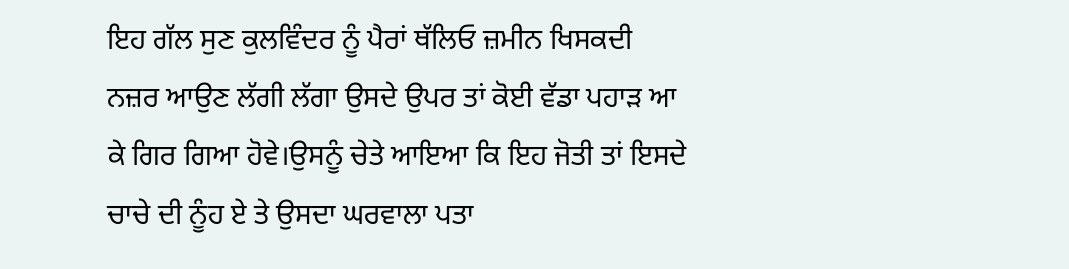ਇਹ ਗੱਲ ਸੁਣ ਕੁਲਵਿੰਦਰ ਨੂੰ ਪੈਰਾਂ ਥੱਲਿਓ ਜ਼ਮੀਨ ਖਿਸਕਦੀ ਨਜ਼ਰ ਆਉਣ ਲੱਗੀ ਲੱਗਾ ਉਸਦੇ ਉਪਰ ਤਾਂ ਕੋਈ ਵੱਡਾ ਪਹਾੜ ਆ ਕੇ ਗਿਰ ਗਿਆ ਹੋਵੇ।ਉਸਨੂੰ ਚੇਤੇ ਆਇਆ ਕਿ ਇਹ ਜੋਤੀ ਤਾਂ ਇਸਦੇ ਚਾਚੇ ਦੀ ਨੂੰਹ ਏ ਤੇ ਉਸਦਾ ਘਰਵਾਲਾ ਪਤਾ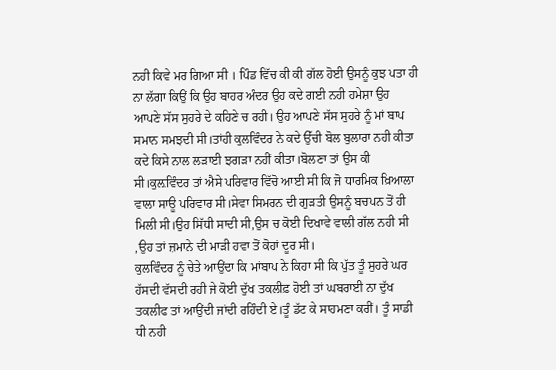ਨਹੀ ਕਿਵੇ ਮਰ ਗਿਆ ਸੀ । ਪਿੰਡ ਵਿੱਚ ਕੀ ਕੀ ਗੱਲ ਹੋਈ ਉਸਨੂੰ ਕੁਝ ਪਤਾ ਹੀ ਨਾ ਲੱਗਾ ਕਿਉਂ ਕਿ ਉਹ ਬਾਹਰ ਅੰਦਰ ਉਹ ਕਦੇ ਗਈ ਨਹੀ ਹਮੇਸ਼ਾ ਉਹ ਆਪਣੇ ਸੱਸ ਸੁਹਰੇ ਦੇ ਕਹਿਣੇ ਚ ਰਹੀ। ਉਹ ਆਪਣੇ ਸੱਸ ਸੁਹਰੇ ਨੂੰ ਮਾਂ ਬਾਪ ਸਮਾਨ ਸਮਝਦੀ ਸੀ।ਤਾਂਹੀ ਕੁਲਵਿੰਦਰ ਨੇ ਕਦੇ ਉੱਚੀ ਬੋਲ ਬੁਲਾਰਾ ਨਹੀ ਕੀਤਾ ਕਦੇ ਕਿਸੇ ਨਾਲ ਲੜਾਈ ਝਗੜਾ ਨਹੀਂ ਕੀਤਾ।ਬੋਲਣਾ ਤਾਂ ਉਸ ਕੀ ਸੀ।ਕੁਲ਼ਵਿੰਦਰ ਤਾਂ ਐਸੇ ਪਰਿਵਾਰ ਵਿੱਚੋ ਆਈ ਸੀ ਕਿ ਜੋ ਧਾਰਮਿਕ ਖ਼ਿਆਲਾ ਵਾਲਾ ਸਾਊ ਪਰਿਵਾਰ ਸੀ।ਸੇਵਾ ਸਿਮਰਨ ਦੀ ਗੁੜਤੀ ਉਸਨੂੰ ਬਚਪਨ ਤੋਂ ਹੀ ਮਿਲੀ ਸੀ।ਉਹ ਸਿੱਧੀ ਸਾਦੀ ਸੀ,ਉਸ ਚ ਕੋਈ ਦਿਖਾਵੇ ਵਾਲੀ ਗੱਲ ਨਹੀ ਸੀ ,ਉਹ ਤਾਂ ਜ਼ਮਾਨੇ ਦੀ ਮਾੜੀ ਹਵਾ ਤੋਂ ਕੋਹਾਂ ਦੂਰ ਸੀ।
ਕੁਲਵਿੰਦਰ ਨੂੰ ਚੇਤੇ ਆਉਂਦਾ ਕਿ ਮਾਂਬਾਪ ਨੇ ਕਿਹਾ ਸੀ ਕਿ ਪੁੱਤ ਤੂੰ ਸੁਹਰੇ ਘਰ ਹੱਸਦੀ ਵੱਸਦੀ ਰਹੀ ਜੇ ਕੋਈ ਦੁੱਖ ਤਕਲੀਫ਼ ਹੋਈ ਤਾਂ ਘਬਰਾਈ ਨਾ ਦੁੱਖ ਤਕਲੀਫ ਤਾਂ ਆਉਂਦੀ ਜਾਂਦੀ ਰਹਿੰਦੀ ਏ।ਤੂੰ ਡੱਟ ਕੇ ਸਾਹਮਣਾ ਕਰੀਂ। ਤੂੰ ਸਾਡੀ ਧੀ ਨਹੀ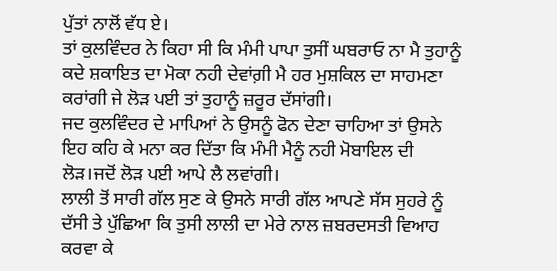ਪੁੱਤਾਂ ਨਾਲੋਂ ਵੱਧ ਏ।
ਤਾਂ ਕੁਲਵਿੰਦਰ ਨੇ ਕਿਹਾ ਸੀ ਕਿ ਮੰਮੀ ਪਾਪਾ ਤੁਸੀਂ ਘਬਰਾਓ ਨਾ ਮੈ ਤੁਹਾਨੂੰ ਕਦੇ ਸ਼ਕਾਇਤ ਦਾ ਮੋਕਾ ਨਹੀ ਦੇਵਾਂਗ਼ੀ ਮੈ ਹਰ ਮੁਸ਼ਕਿਲ ਦਾ ਸਾਹਮਣਾ ਕਰਾਂਗੀ ਜੇ ਲੋੜ ਪਈ ਤਾਂ ਤੁਹਾਨੂੰ ਜ਼ਰੂਰ ਦੱਸਾਂਗੀ।
ਜਦ ਕੁਲਵਿੰਦਰ ਦੇ ਮਾਪਿਆਂ ਨੇ ਉਸਨੂੰ ਫੋਨ ਦੇਣਾ ਚਾਹਿਆ ਤਾਂ ਉਸਨੇ ਇਹ ਕਹਿ ਕੇ ਮਨਾ ਕਰ ਦਿੱਤਾ ਕਿ ਮੰਮੀ ਮੈਨੂੰ ਨਹੀ ਮੋਬਾਇਲ ਦੀ ਲੋੜ।ਜਦੋਂ ਲੋੜ ਪਈ ਆਪੇ ਲੈ ਲਵਾਂਗੀ।
ਲਾਲੀ ਤੋਂ ਸਾਰੀ ਗੱਲ ਸੁਣ ਕੇ ਉਸਨੇ ਸਾਰੀ ਗੱਲ ਆਪਣੇ ਸੱਸ ਸੁਹਰੇ ਨੂੰ ਦੱਸੀ ਤੇ ਪੁੱਛਿਆ ਕਿ ਤੁਸੀ ਲਾਲੀ ਦਾ ਮੇਰੇ ਨਾਲ ਜ਼ਬਰਦਸਤੀ ਵਿਆਹ ਕਰਵਾ ਕੇ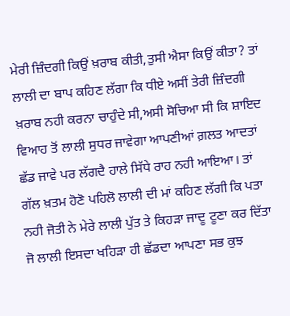ਮੇਰੀ ਜ਼ਿੰਦਗੀ ਕਿਉਂ ਖ਼ਰਾਬ ਕੀਤੀ,ਤੁਸੀ ਐਸਾ ਕਿਉਂ ਕੀਤਾ? ਤਾਂ ਲਾਲੀ ਦਾ ਬਾਪ ਕਹਿਣ ਲੱਗਾ ਕਿ ਧੀਏ ਅਸੀਂ ਤੇਰੀ ਜ਼ਿੰਦਗੀ ਖ਼ਰਾਬ ਨਹੀ ਕਰਨਾ ਚਾਹੁੰਦੇ ਸੀ,ਅਸੀ ਸੋਚਿਆ ਸੀ ਕਿ ਸ਼ਾਇਦ ਵਿਆਹ ਤੋਂ ਲਾਲੀ ਸੁਧਰ ਜਾਵੇਗਾ ਆਪਣੀਆਂ ਗ਼ਲਤ ਆਦਤਾਂ ਛੱਡ ਜਾਵੇ ਪਰ ਲੱਗਦੈ ਹਾਲੇ ਸਿੱਧੇ ਰਾਹ ਨਹੀ ਆਇਆ। ਤਾਂ ਗੱਲ ਖ਼ਤਮ ਹੋਣੋ ਪਹਿਲੋ ਲਾਲੀ ਦੀ ਮਾਂ ਕਹਿਣ ਲੱਗੀ ਕਿ ਪਤਾ ਨਹੀ ਜੋਤੀ ਨੇ ਮੇਰੇ ਲਾਲੀ ਪੁੱਤ ਤੇ ਕਿਹੜਾ ਜਾਦੂ ਟੂਣਾ ਕਰ ਦਿੱਤਾ ਜੋ ਲਾਲੀ ਇਸਦਾ ਖਹਿੜਾ ਹੀ ਛੱਡਦਾ ਆਪਣਾ ਸਭ ਕੁਝ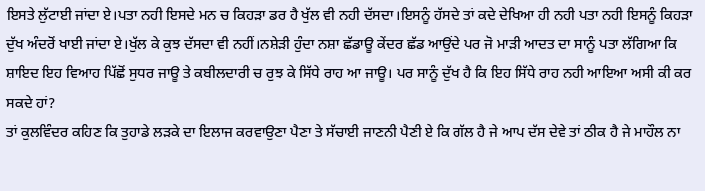ਇਸਤੇ ਲੁੱਟਾਈ ਜਾਂਦਾ ਏ।ਪਤਾ ਨਹੀ ਇਸਦੇ ਮਨ ਚ ਕਿਹੜਾ ਡਰ ਹੈ ਖੁੱਲ ਵੀ ਨਹੀ ਦੱਸਦਾ।ਇਸਨੂੰ ਹੱਸਦੇ ਤਾਂ ਕਦੇ ਦੇਖਿਆ ਹੀ ਨਹੀ ਪਤਾ ਨਹੀ ਇਸਨੂੰ ਕਿਹੜਾ ਦੁੱਖ ਅੰਦਰੋਂ ਖਾਈ ਜਾਂਦਾ ਏ।ਖੁੱਲ ਕੇ ਕੁਝ ਦੱਸਦਾ ਵੀ ਨਹੀਂ।ਨਸ਼ੇੜੀ ਹੁੰਦਾ ਨਸ਼ਾ ਛੱਡਾਊ ਕੇਂਦਰ ਛੱਡ ਆਉਂਦੇ ਪਰ ਜੋ ਮਾੜੀ ਆਦਤ ਦਾ ਸਾਨੂੰ ਪਤਾ ਲੱਗਿਆ ਕਿ ਸ਼ਾਇਦ ਇਹ ਵਿਆਹ ਪਿੱਛੋਂ ਸੁਧਰ ਜਾਊ ਤੇ ਕਬੀਲਦਾਰੀ ਚ ਰੁਝ ਕੇ ਸਿੱਧੇ ਰਾਹ ਆ ਜਾਊ। ਪਰ ਸਾਨੂੰ ਦੁੱਖ ਹੈ ਕਿ ਇਹ ਸਿੱਧੇ ਰਾਹ ਨਹੀ ਆਇਆ ਅਸੀ ਕੀ ਕਰ ਸਕਦੇ ਹਾਂ?
ਤਾਂ ਕੁਲਵਿੰਦਰ ਕਹਿਣ ਕਿ ਤੁਹਾਡੇ ਲੜਕੇ ਦਾ ਇਲਾਜ ਕਰਵਾਉਣਾ ਪੈਣਾ ਤੇ ਸੱਚਾਈ ਜਾਣਨੀ ਪੈਣੀ ਏ ਕਿ ਗੱਲ ਹੈ ਜੇ ਆਪ ਦੱਸ ਦੇਵੇ ਤਾਂ ਠੀਕ ਹੈ ਜੇ ਮਾਹੌਲ ਨਾ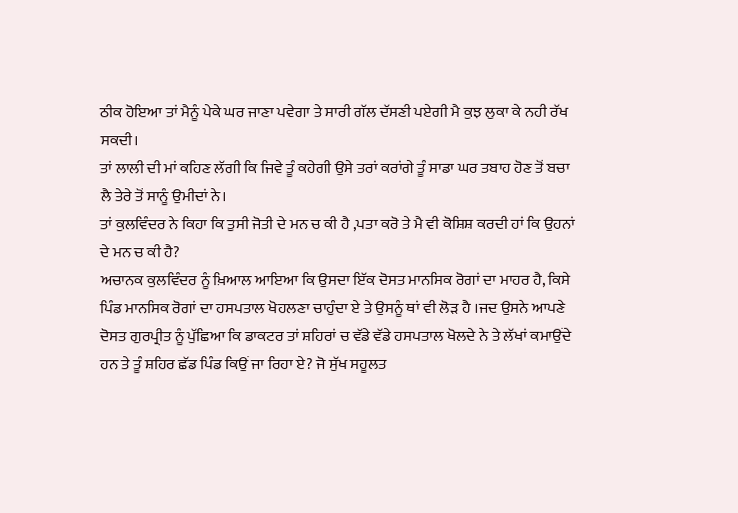ਠੀਕ ਹੋਇਆ ਤਾਂ ਮੈਨੂੰ ਪੇਕੇ ਘਰ ਜਾਣਾ ਪਵੇਗਾ ਤੇ ਸਾਰੀ ਗੱਲ ਦੱਸਣੀ ਪਏਗੀ ਮੈ ਕੁਝ ਲੁਕਾ ਕੇ ਨਹੀ ਰੱਖ ਸਕਦੀ।
ਤਾਂ ਲਾਲੀ ਦੀ ਮਾਂ ਕਹਿਣ ਲੱਗੀ ਕਿ ਜਿਵੇ ਤੂੰ ਕਹੇਗੀ ਉਸੇ ਤਰਾਂ ਕਰਾਂਗੇ ਤੂੰ ਸਾਡਾ ਘਰ ਤਬਾਹ ਹੋਣ ਤੋਂ ਬਚਾ ਲੈ ਤੇਰੇ ਤੋਂ ਸਾਨੂੰ ਉਮੀਦਾਂ ਨੇ।
ਤਾਂ ਕੁਲਵਿੰਦਰ ਨੇ ਕਿਹਾ ਕਿ ਤੁਸੀ ਜੋਤੀ ਦੇ ਮਨ ਚ ਕੀ ਹੈ ,ਪਤਾ ਕਰੋ ਤੇ ਮੈ ਵੀ ਕੋਸ਼ਿਸ਼ ਕਰਦੀ ਹਾਂ ਕਿ ਉਹਨਾਂ ਦੇ ਮਨ ਚ ਕੀ ਹੈ?
ਅਚਾਨਕ ਕੁਲਵਿੰਦਰ ਨੂੰ ਖ਼ਿਆਲ ਆਇਆ ਕਿ ਉਸਦਾ ਇੱਕ ਦੋਸਤ ਮਾਨਸਿਕ ਰੋਗਾਂ ਦਾ ਮਾਹਰ ਹੈ, ਕਿਸੇ ਪਿੰਡ ਮਾਨਸਿਕ ਰੋਗਾਂ ਦਾ ਹਸਪਤਾਲ ਖੋਹਲਣਾ ਚਾਹੁੰਦਾ ਏ ਤੇ ਉਸਨੂੰ ਥਾਂ ਵੀ ਲੋੜ ਹੈ ।ਜਦ ਉਸਨੇ ਆਪਣੇ ਦੋਸਤ ਗੁਰਪ੍ਰੀਤ ਨੂੰ ਪੁੱਛਿਆ ਕਿ ਡਾਕਟਰ ਤਾਂ ਸ਼ਹਿਰਾਂ ਚ ਵੱਡੇ ਵੱਡੇ ਹਸਪਤਾਲ ਖੋਲਦੇ ਨੇ ਤੇ ਲੱਖਾਂ ਕਮਾਉਂਦੇ ਹਨ ਤੇ ਤੂੰ ਸ਼ਹਿਰ ਛੱਡ ਪਿੰਡ ਕਿਉਂ ਜਾ ਰਿਹਾ ਏ? ਜੋ ਸੁੱਖ ਸਹੂਲਤ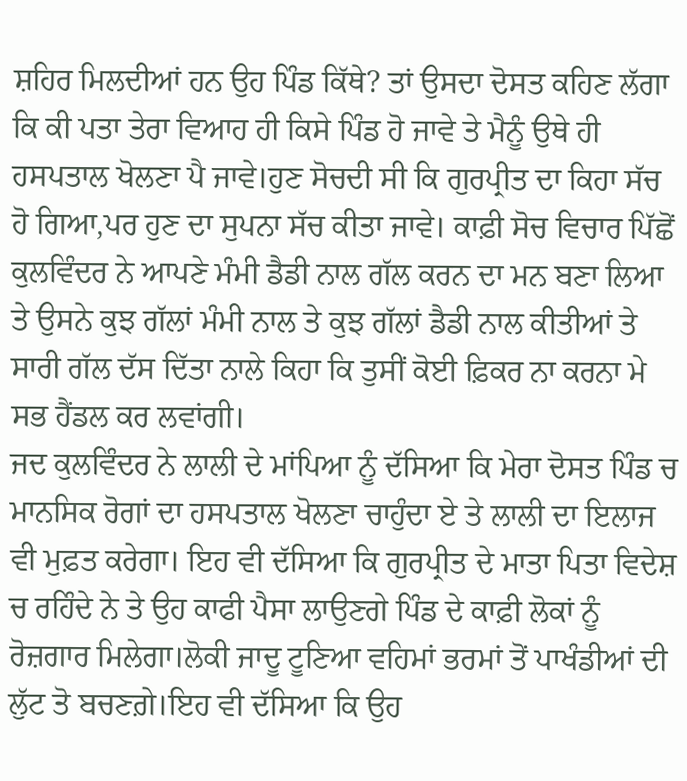ਸ਼ਹਿਰ ਮਿਲਦੀਆਂ ਹਨ ਉਹ ਪਿੰਡ ਕਿੱਥੇ? ਤਾਂ ਉਸਦਾ ਦੋਸਤ ਕਹਿਣ ਲੱਗਾ ਕਿ ਕੀ ਪਤਾ ਤੇਰਾ ਵਿਆਹ ਹੀ ਕਿਸੇ ਪਿੰਡ ਹੋ ਜਾਵੇ ਤੇ ਮੈਨੂੰ ਉਥੇ ਹੀ ਹਸਪਤਾਲ ਖੋਲਣਾ ਪੈ ਜਾਵੇ।ਹੁਣ ਸੋਚਦੀ ਸੀ ਕਿ ਗੁਰਪ੍ਰੀਤ ਦਾ ਕਿਹਾ ਸੱਚ ਹੋ ਗਿਆ,ਪਰ ਹੁਣ ਦਾ ਸੁਪਨਾ ਸੱਚ ਕੀਤਾ ਜਾਵੇ। ਕਾਫ਼ੀ ਸੋਚ ਵਿਚਾਰ ਪਿੱਛੋਂ ਕੁਲਵਿੰਦਰ ਨੇ ਆਪਣੇ ਮੰਮੀ ਡੈਡੀ ਨਾਲ ਗੱਲ ਕਰਨ ਦਾ ਮਨ ਬਣਾ ਲਿਆ ਤੇ ਉਸਨੇ ਕੁਝ ਗੱਲਾਂ ਮੰਮੀ ਨਾਲ ਤੇ ਕੁਝ ਗੱਲਾਂ ਡੈਡੀ ਨਾਲ ਕੀਤੀਆਂ ਤੇ ਸਾਰੀ ਗੱਲ ਦੱਸ ਦਿੱਤਾ ਨਾਲੇ ਕਿਹਾ ਕਿ ਤੁਸੀਂ ਕੋਈ ਫ਼ਿਕਰ ਨਾ ਕਰਨਾ ਮੇ ਸਭ ਹੈਂਡਲ ਕਰ ਲਵਾਂਗੀ।
ਜਦ ਕੁਲਵਿੰਦਰ ਨੇ ਲਾਲੀ ਦੇ ਮਾਂਪਿਆ ਨੂੰ ਦੱਸਿਆ ਕਿ ਮੇਰਾ ਦੋਸਤ ਪਿੰਡ ਚ ਮਾਨਸਿਕ ਰੋਗਾਂ ਦਾ ਹਸਪਤਾਲ ਖੋਲਣਾ ਚਾਹੁੰਦਾ ਏ ਤੇ ਲਾਲੀ ਦਾ ਇਲਾਜ ਵੀ ਮੁਫ਼ਤ ਕਰੇਗਾ। ਇਹ ਵੀ ਦੱਸਿਆ ਕਿ ਗੁਰਪ੍ਰੀਤ ਦੇ ਮਾਤਾ ਪਿਤਾ ਵਿਦੇਸ਼ ਚ ਰਹਿੰਦੇ ਨੇ ਤੇ ਉਹ ਕਾਫੀ ਪੈਸਾ ਲਾਉਣਗੇ ਪਿੰਡ ਦੇ ਕਾਫ਼ੀ ਲੋਕਾਂ ਨੂੰ ਰੋਜ਼ਗਾਰ ਮਿਲੇਗਾ।ਲੋਕੀ ਜਾਦੂ ਟੂਣਿਆ ਵਹਿਮਾਂ ਭਰਮਾਂ ਤੋਂ ਪਾਖੰਡੀਆਂ ਦੀ ਲੁੱਟ ਤੋ ਬਚਣਗ਼ੇ।ਇਹ ਵੀ ਦੱਸਿਆ ਕਿ ਉਹ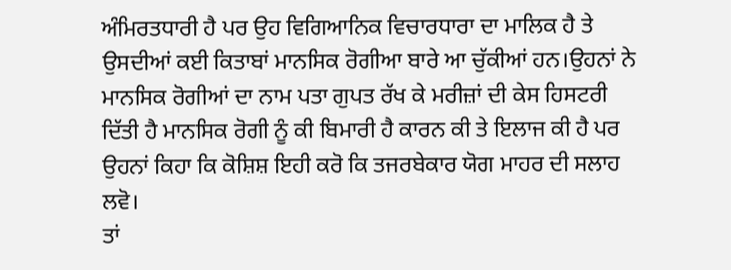ਅੰਮਿਰਤਧਾਰੀ ਹੈ ਪਰ ਉਹ ਵਿਗਿਆਨਿਕ ਵਿਚਾਰਧਾਰਾ ਦਾ ਮਾਲਿਕ ਹੈ ਤੇ ਉਸਦੀਆਂ ਕਈ ਕਿਤਾਬਾਂ ਮਾਨਸਿਕ ਰੋਗੀਆ ਬਾਰੇ ਆ ਚੁੱਕੀਆਂ ਹਨ।ਉਹਨਾਂ ਨੇ ਮਾਨਸਿਕ ਰੋਗੀਆਂ ਦਾ ਨਾਮ ਪਤਾ ਗੁਪਤ ਰੱਖ ਕੇ ਮਰੀਜ਼ਾਂ ਦੀ ਕੇਸ ਹਿਸਟਰੀ ਦਿੱਤੀ ਹੈ ਮਾਨਸਿਕ ਰੋਗੀ ਨੂੰ ਕੀ ਬਿਮਾਰੀ ਹੈ ਕਾਰਨ ਕੀ ਤੇ ਇਲਾਜ ਕੀ ਹੈ ਪਰ ਉਹਨਾਂ ਕਿਹਾ ਕਿ ਕੋਸ਼ਿਸ਼ ਇਹੀ ਕਰੋ ਕਿ ਤਜਰਬੇਕਾਰ ਯੋਗ ਮਾਹਰ ਦੀ ਸਲਾਹ ਲਵੋ।
ਤਾਂ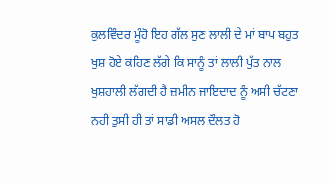ਕੁਲਵਿੰਦਰ ਮੂੰਹੋ ਇਹ ਗੱਲ ਸੁਣ ਲਾਲੀ ਦੇ ਮਾਂ ਬਾਪ ਬਹੁਤ ਖੁਸ਼ ਹੋਏ ਕਹਿਣ ਲੱਗੇ ਕਿ ਸਾਨੂੰ ਤਾਂ ਲਾਲੀ ਪੁੱਤ ਨਾਲ ਖੁਸ਼ਹਾਲੀ ਲੱਗਦੀ ਹੈ ਜ਼ਮੀਨ ਜਾਇਦਾਦ ਨੂੰ ਅਸੀ ਚੱਟਣਾ ਨਹੀ ਤੁਸੀ ਹੀ ਤਾਂ ਸਾਡੀ ਅਸਲ ਦੌਲਤ ਹੋ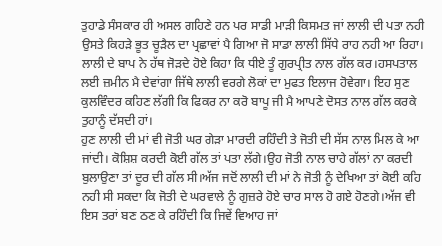ਤੁਹਾਡੇ ਸੰਸਕਾਰ ਹੀ ਅਸਲ ਗਹਿਣੇ ਹਨ ਪਰ ਸਾਡੀ ਮਾੜੀ ਕਿਸਮਤ ਜਾਂ ਲਾਲੀ ਦੀ ਪਤਾ ਨਹੀ ਉਸਤੇ ਕਿਹੜੇ ਭੂਤ ਚੂੜੈਲ ਦਾ ਪ੍ਰਛਾਵਾਂ ਪੈ ਗਿਆ ਜੋ ਸਾਡਾ ਲਾਲੀ ਸਿੱਧੇ ਰਾਹ ਨਹੀ ਆ ਰਿਹਾ।
ਲਾਲੀ ਦੇ ਬਾਪ ਨੇ ਹੱਥ ਜੋੜਦੇ ਹੋਏ ਕਿਹਾ ਕਿ ਧੀਏ ਤੂੰ ਗੁਰਪ੍ਰੀਤ ਨਾਲ ਗੱਲ ਕਰ।ਹਸਪਤਾਲ ਲਈ ਜ਼ਮੀਨ ਮੈ ਦੇਵਾਂਗਾ ਜਿੱਥੇ ਲਾਲੀ ਵਰਗੇ ਲੋਕਾਂ ਦਾ ਮੁਫਤ ਇਲਾਜ ਹੋਵੇਗਾ। ਇਹ ਸੁਣ ਕੁਲਵਿੰਦਰ ਕਹਿਣ ਲੱਗੀ ਕਿ ਫਿਕਰ ਨਾ ਕਰੋ ਬਾਪੂ ਜੀ ਮੈ ਆਪਣੇ ਦੋਸਤ ਨਾਲ ਗੱਲ ਕਰਕੇ ਤੁਹਾਨੂੰ ਦੱਸਦੀ ਹਾਂ।
ਹੁਣ ਲਾਲੀ ਦੀ ਮਾਂ ਵੀ ਜੋਤੀ ਘਰ ਗੇੜਾ ਮਾਰਦੀ ਰਹਿੰਦੀ ਤੇ ਜੋਤੀ ਦੀ ਸੱਸ ਨਾਲ ਮਿਲ ਕੇ ਆ ਜਾਂਦੀ। ਕੋਸ਼ਿਸ਼ ਕਰਦੀ ਕੋਈ ਗੱਲ ਤਾਂ ਪਤਾ ਲੱਗੇ।ਉਹ ਜੋਤੀ ਨਾਲ ਚਾਹੇ ਗੱਲਾਂ ਨਾ ਕਰਦੀ ਬੁਲਾਉਣਾ ਤਾਂ ਦੂਰ ਦੀ ਗੱਲ ਸੀ।ਅੱਜ ਜਦੋਂ ਲਾਲੀ ਦੀ ਮਾਂ ਨੇ ਜੋਤੀ ਨੂੰ ਦੇਖਿਆ ਤਾਂ ਕੋਈ ਕਹਿ ਨਹੀ ਸੀ ਸਕਦਾ ਕਿ ਜੋਤੀ ਦੇ ਘਰਵਾਲੇ ਨੂੰ ਗੁਜ਼ਰੇ ਹੋਏ ਚਾਰ ਸਾਲ ਹੋ ਗਏ ਹੋਣਗੇ।ਅੱਜ ਵੀ ਇਸ ਤਰਾਂ ਬਣ ਠਣ ਕੇ ਰਹਿੰਦੀ ਕਿ ਜਿਵੇਂ ਵਿਆਹ ਜਾਂ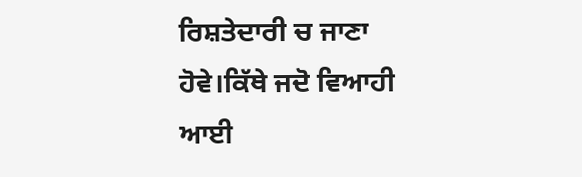ਰਿਸ਼ਤੇਦਾਰੀ ਚ ਜਾਣਾ ਹੋਵੇ।ਕਿੱਥੇ ਜਦੋ ਵਿਆਹੀ ਆਈ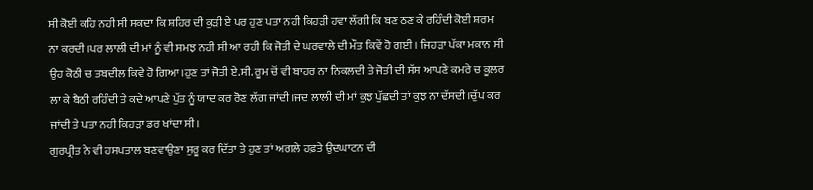ਸੀ ਕੋਈ ਕਹਿ ਨਹੀ ਸੀ ਸਕਦਾ ਕਿ ਸ਼ਹਿਰ ਦੀ ਕੁੜੀ ਏ ਪਰ ਹੁਣ ਪਤਾ ਨਹੀ ਕਿਹੜੀ ਹਵਾ ਲੱਗੀ ਕਿ ਬਣ ਠਣ ਕੇ ਰਹਿੰਦੀ ਕੋਈ ਸ਼ਰਮ ਨਾ ਕਰਦੀ।ਪਰ ਲਾਲੀ ਦੀ ਮਾਂ ਨੂੰ ਵੀ ਸਮਝ ਨਹੀ ਸੀ ਆ ਰਹੀ ਕਿ ਜੋਤੀ ਦੇ ਘਰਵਾਲੇ ਦੀ ਮੌਤ ਕਿਵੇਂ ਹੋ ਗਈ । ਜਿਹੜਾ ਪੱਕਾ ਮਕਾਨ ਸੀ ਉਹ ਕੋਠੀ ਚ ਤਬਦੀਲ ਕਿਵੇ ਹੋ ਗਿਆ।ਹੁਣ ਤਾਂ ਜੋਤੀ ਏ.ਸੀ. ਰੂਮ ਚੋਂ ਵੀ ਬਾਹਰ ਨਾ ਨਿਕਲਦੀ ਤੇ ਜੋਤੀ ਦੀ ਸੱਸ ਆਪਣੇ ਕਮਰੇ ਚ ਕੂਲਰ ਲਾ ਕੇ ਬੈਠੀ ਰਹਿੰਦੀ ਤੇ ਕਦੇ ਆਪਣੇ ਪੁੱਤ ਨੂੰ ਯਾਦ ਕਰ ਰੋਣ ਲੱਗ ਜਾਂਦੀ।ਜਦ ਲਾਲੀ ਦੀ ਮਾਂ ਕੁਝ ਪੁੱਛਦੀ ਤਾਂ ਕੁਝ ਨਾ ਦੱਸਦੀ।ਚੁੱਪ ਕਰ ਜਾਂਦੀ ਤੇ ਪਤਾ ਨਹੀ ਕਿਹੜਾ ਡਰ ਖਾਂਦਾ ਸੀ।
ਗੁਰਪ੍ਰੀਤ ਨੇ ਵੀ ਹਸਪਤਾਲ ਬਣਵਾਉਣਾ ਸੁਰੂ ਕਰ ਦਿੱਤਾ ਤੇ ਹੁਣ ਤਾਂ ਅਗਲੇ ਹਫ਼ਤੇ ਉਦਘਾਟਨ ਦੀ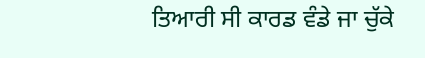ਤਿਆਰੀ ਸੀ ਕਾਰਡ ਵੰਡੇ ਜਾ ਚੁੱਕੇ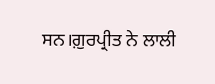ਸਨ।ਗ਼ੁਰਪ੍ਰੀਤ ਨੇ ਲਾਲੀ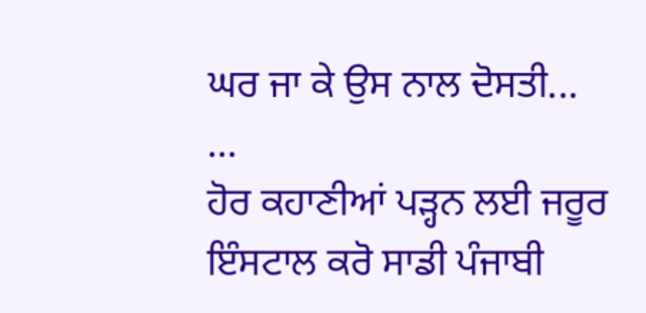ਘਰ ਜਾ ਕੇ ਉਸ ਨਾਲ ਦੋਸਤੀ...
...
ਹੋਰ ਕਹਾਣੀਆਂ ਪੜ੍ਹਨ ਲਈ ਜਰੂਰ ਇੰਸਟਾਲ ਕਰੋ ਸਾਡੀ ਪੰਜਾਬੀ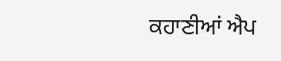ਕਹਾਣੀਆਂ ਐਪ